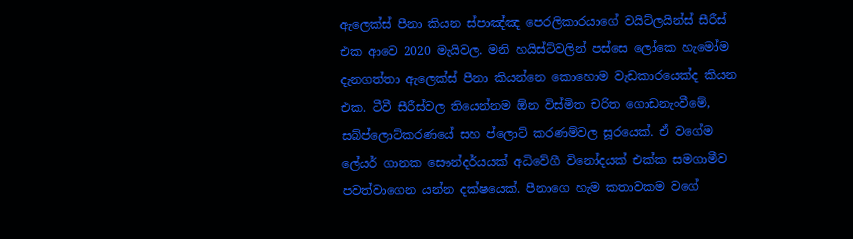ඇලෙක්ස් පීනා කියන ස්පාඤ්ඤ පෙරලිකාරයාගේ වයිට්ලයින්ස් සීරීස් එක ආවෙ 2020 මැයිවල. මනි හයිස්ට්වලින් පස්සෙ ලෝකෙ හැමෝම දැනගත්තා ඇලෙක්ස් පීනා කියන්නෙ කොහොම වැඩකාරයෙක්ද කියන එක. ටීවී සීරීස්වල තියෙන්නම ඕන විස්මිත චරිත ගොඩනැංවීමේ, සබ්ප්ලොට්කරණයේ සහ ප්ලොට් කරණම්වල සූරයෙක්. ඒ වගේම ලේයර් ගානක සෞන්දර්යයක් අධිවේගී විනෝදයක් එක්ක සමගාමීව පවත්වාගෙන යන්න දක්ෂයෙක්. පීනාගෙ හැම කතාවකම වගේ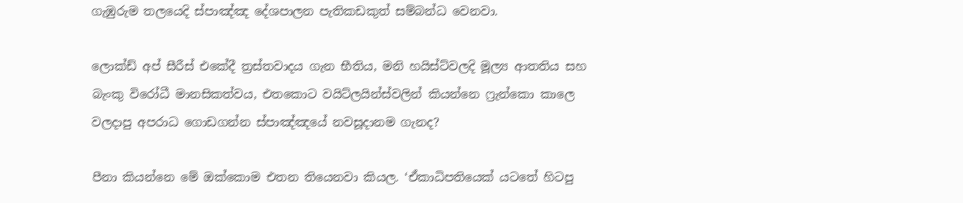ගැඹුරුම තලයෙදි ස්පාඤ්ඤ දේශපාලන පැතිකඩකුත් සම්බන්ධ වෙනවා.

ලොක්ඩ් අප් සීරීස් එකේදී ත්‍රස්තවාදය ගැන භීතිය, මනි හයිස්ට්වලදි මූල්‍ය ආතතිය සහ බැංකු විරෝධී මානසිකත්වය, එතකොට වයිට්ලයින්ස්වලින් කියන්නෙ ෆ්‍රැන්කො කාලෙ වලදාපු අපරාධ ගොඩගන්න ස්පාඤ්ඤයේ නවසූදානම ගැනද?

පීනා කියන්නෙ මේ ඔක්කොම එතන තියෙනවා කියල. ‘ඒකාධිපතියෙක් යටතේ හිටපු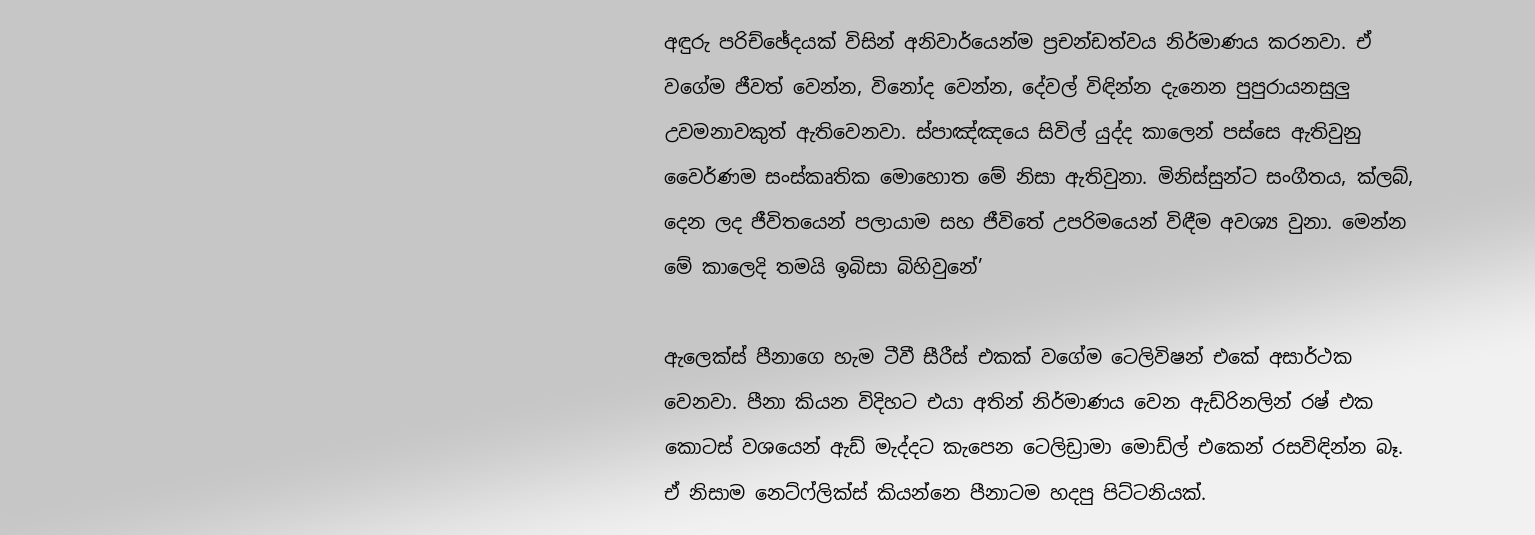අඳුරු පරිච්ඡේදයක් විසින් අනිවාර්යෙන්ම ප්‍රචන්ඩත්වය නිර්මාණය කරනවා. ඒ වගේම ජීවත් වෙන්න, විනෝද වෙන්න, දේවල් විඳින්න දැනෙන පුපුරායනසුලු උවමනාවකුත් ඇතිවෙනවා. ස්පාඤ්ඤයෙ සිවිල් යුද්ද කාලෙන් පස්සෙ ඇතිවුනු වෛර්ණම සංස්කෘතික මොහොත මේ නිසා ඇතිවුනා. මිනිස්සුන්ට සංගීතය, ක්ලබ්, දෙන ලද ජීවිතයෙන් පලායාම සහ ජීවිතේ උපරිමයෙන් විඳීම අවශ්‍ය වුනා. මෙන්න මේ කාලෙදි තමයි ඉබිසා බිහිවුනේ’

ඇලෙක්ස් පීනාගෙ හැම ටීවී සීරීස් එකක් වගේම ටෙලිවිෂන් එකේ අසාර්ථක වෙනවා. පීනා කියන විදිහට එයා අතින් නිර්මාණය වෙන ඇඩ්රිනලින් රෂ් එක කොටස් වශයෙන් ඇඩ් මැද්දට කැපෙන ටෙලිඩ්‍රාමා මොඩ්ල් එකෙන් රසවිඳින්න බෑ. ඒ නිසාම නෙට්ෆ්ලික්ස් කියන්නෙ පීනාටම හදපු පිට්ටනියක්.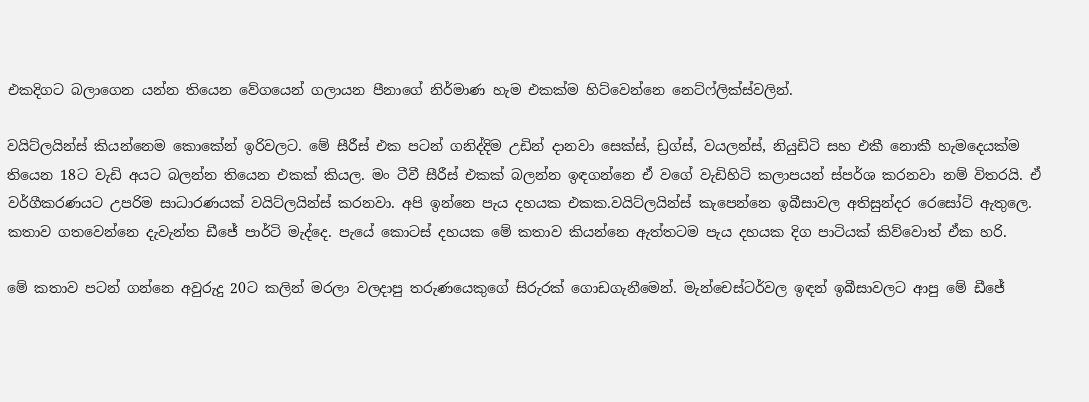එකදිගට බලාගෙන යන්න තියෙන වේගයෙන් ගලායන පීනාගේ නිර්මාණ හැම එකක්ම හිට්වෙන්නෙ නෙට්ෆ්ලික්ස්වලින්.

වයිට්ලයින්ස් කියන්නෙම කොකේන් ඉරිවලට. මේ සීරීස් එක පටන් ගනිද්දිම උඩින් දානවා සෙක්ස්, ඩ්‍රග්ස්, වයලන්ස්, නියුඩිටි සහ එකී නොකී හැමදෙයක්ම තියෙන 18ට වැඩි අයට බලන්න තියෙන එකක් කියල. මං ටීවී සීරීස් එකක් බලන්න ඉඳගන්නෙ ඒ වගේ වැඩිහිටි කලාපයන් ස්පර්ශ කරනවා නම් විතරයි. ඒ වර්ගීකරණයට උපරිම සාධාරණයක් වයිට්ලයින්ස් කරනවා. අපි ඉන්නෙ පැය දහයක එකක.වයිට්ලයින්ස් කැපෙන්නෙ ඉබීසාවල අතිසුන්දර රෙසෝට් ඇතුලෙ. කතාව ගතවෙන්නෙ දැවැන්ත ඩීජේ පාර්ටි මැද්දෙ. පැයේ කොටස් දහයක මේ කතාව කියන්නෙ ඇත්තටම පැය දහයක දිග පාටියක් කිව්වොත් ඒක හරි.

මේ කතාව පටන් ගන්නෙ අවුරුදු 20ට කලින් මරලා වලදාපු තරුණයෙකුගේ සිරුරක් ගොඩගැනීමෙන්. මැන්චෙස්ටර්වල ඉඳන් ඉබීසාවලට ආපු මේ ඩීජේ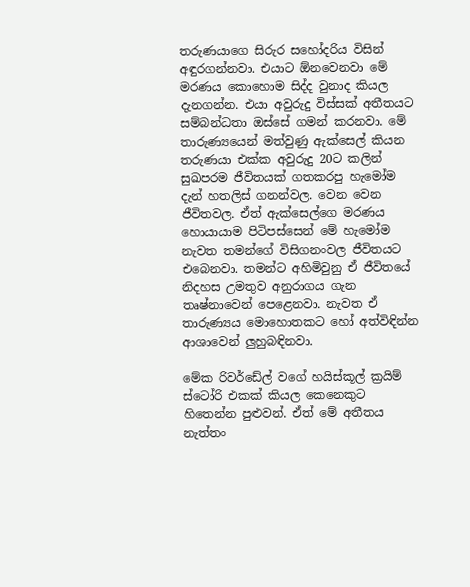තරුණයාගෙ සිරුර සහෝදරිය විසින් අඳුරගන්නවා. එයාට ඕනවෙනවා මේ මරණය කොහොම සිද්ද වුනාද කියල දැනගන්න. එයා අවුරුදු විස්සක් අතීතයට සම්බන්ධතා ඔස්සේ ගමන් කරනවා. මේ තාරුණ්‍යයෙන් මත්වුණු ඇක්සෙල් කියන තරුණයා එක්ක අවුරුදු 20ට කලින් සුඛපරම ජීවිතයක් ගතකරපු හැමෝම දැන් හතලිස් ගනන්වල. වෙන වෙන ජීවිතවල. ඒත් ඇක්සෙල්ගෙ මරණය හොයායාම පිටිපස්සෙන් මේ හැමෝම නැවත තමන්ගේ විසිගනංවල ජීවිතයට එබෙනවා. තමන්ට අහිමිවුනු ඒ ජීවිතයේ නිදහස උමතුව අනුරාගය ගැන තෘෂ්නාවෙන් පෙළෙනවා. නැවත ඒ තාරුණ්‍යය මොහොතකට හෝ අත්විඳින්න ආශාවෙන් ලුහුබඳිනවා.

මේක රිවර්ඩේල් වගේ හයිස්කූල් ක්‍රයිම් ස්ටෝරි එකක් කියල කෙනෙකුට හිතෙන්න පුළුවන්. ඒත් මේ අතීතය නැත්තං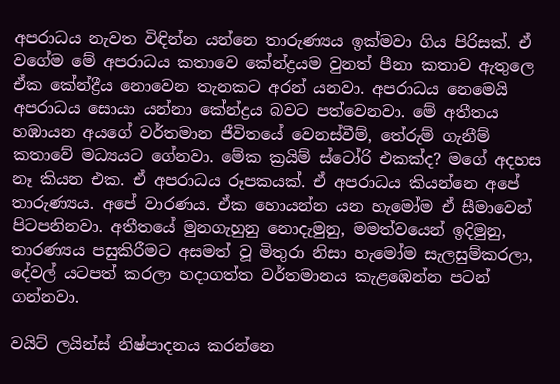අපරාධය නැවත විඳින්න යන්නෙ තාරුණ්‍යය ඉක්මවා ගිය පිරිසක්. ඒ වගේම මේ අපරාධය කතාවෙ කේන්ද්‍රයම වුනත් පීනා කතාව ඇතුලෙ ඒක කේන්ද්‍රීය නොවෙන තැනකට අරන් යනවා. අපරාධය නෙමෙයි අපරාධය සොයා යන්නා කේන්ද්‍රය බවට පත්වෙනවා. මේ අතීතය හඹායන අයගේ වර්තමාන ජීවිතයේ වෙනස්වීම්, තේරුම් ගැනීම් කතාවේ මධ්‍යයට ගේනවා. මේක ක්‍රයිම් ස්ටෝරි එකක්ද? මගේ අදහස නෑ කියන එක. ඒ අපරාධය රූපකයක්. ඒ අපරාධය කියන්නෙ අපේ තාරුණ්‍යය. අපේ වාරණය. ඒක හොයන්න යන හැමෝම ඒ සීමාවෙන් පිටපනිනවා. අතීතයේ මුනගැහුනු නොදැමුනු, මමත්වයෙන් ඉදිමුනු, තාරණ්‍යය පසුකිරීමට අසමත් වූ මිතුරා නිසා හැමෝම සැලසුම්කරලා, දේවල් යටපත් කරලා හදාගත්ත වර්තමානය කැළඹෙන්න පටන් ගන්නවා.

වයිට් ලයින්ස් නිෂ්පාදනය කරන්නෙ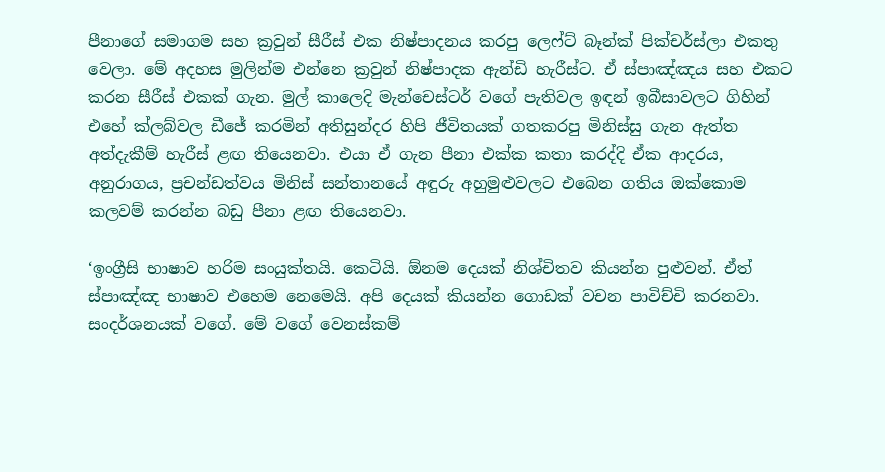පීනාගේ සමාගම සහ ක්‍රවුන් සීරීස් එක නිෂ්පාදනය කරපු ලෙෆ්ට් බෑන්ක් පික්චර්ස්ලා එකතු වෙලා. මේ අදහස මුලින්ම එන්නෙ ක්‍රවුන් නිෂ්පාදක ඇන්ඩි හැරීස්ට. ඒ ස්පාඤ්ඤය සහ එකට කරන සීරීස් එකක් ගැන. මුල් කාලෙදි මැන්චෙස්ටර් වගේ පැතිවල ඉඳන් ඉබීසාවලට ගිහින් එහේ ක්ලබ්වල ඩීජේ කරමින් අතිසුන්දර හිපි ජීවිතයක් ගතකරපු මිනිස්සු ගැන ඇත්ත අත්දැකීම් හැරීස් ළඟ තියෙනවා. එයා ඒ ගැන පීනා එක්ක කතා කරද්දි ඒක ආදරය, අනුරාගය, ප්‍රචන්ඩත්වය මිනිස් සන්තානයේ අඳුරු අහුමුළුවලට එබෙන ගතිය ඔක්කොම කලවම් කරන්න බඩු පීනා ළඟ තියෙනවා.

‘ඉංග්‍රීසි භාෂාව හරිම සංයුක්තයි. කෙටියි. ඕනම දෙයක් නිශ්චිතව කියන්න පුළුවන්. ඒත් ස්පාඤ්ඤ භාෂාව එහෙම නෙමෙයි. අපි දෙයක් කියන්න ගොඩක් වචන පාවිච්චි කරනවා. සංදර්ශනයක් වගේ. මේ වගේ වෙනස්කම්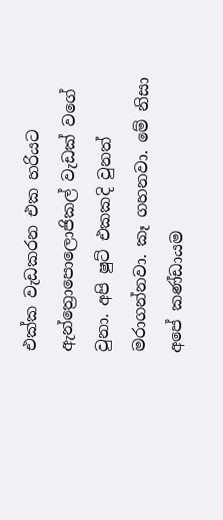එක්ක වැඩකරන එක හරියට ඇන්ත්‍රොපොලොජිකල් වැඩක් වගේ වුනා. අපි ෂුට් එකකදි වුනත් මරාගන්නවා. කෑ ගහනවා. මේ නිසා අපේ කණ්ඩායම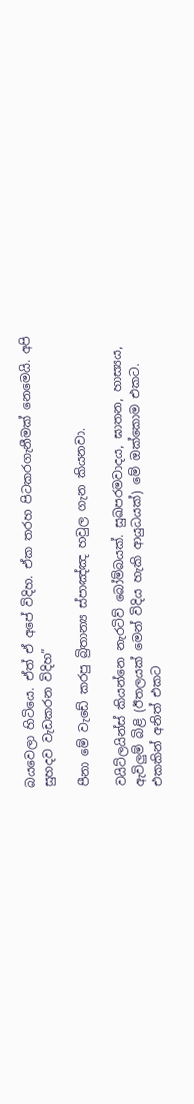බයවෙලා හිටියෙ. ඒත් ඒ අපේ විදිහ. ඒක තරහ පිටකරගැනීමක් නෙමෙයි. අපි සුහදව වැඩකරන විදිහ”

පීනා මේ වැඩේ කරපු බ්‍රිතාන්‍ය ස්පාඤ්ඤ හවුල ගැන කියනවා.

වයිට්ලයින්ස් කියන්නෙ නැරටිව් බෝම්බයක්. සුඛපරමවාදය, ඝාතන, හාස්‍යය, ඇවිලුම් බිළි (ඊතලයක් මෙන් විදිය හැකි ආයුධයක්) මේ ඔක්කොම එකට. එකකින් අනිත් එකට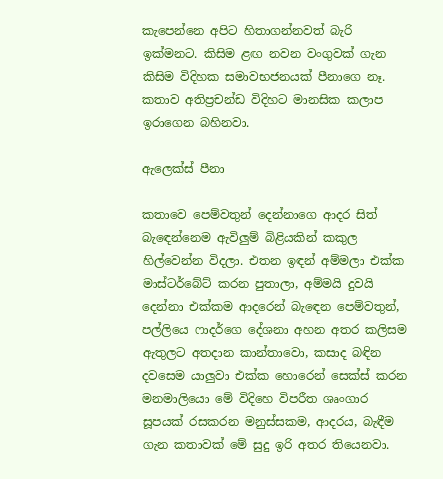කැපෙන්නෙ අපිට හිතාගන්නවත් බැරි ඉක්මනට. කිසිම ළඟ නවන වංගුවක් ගැන කිසිම විදිහක සමාවභජනයක් පීනාගෙ නෑ. කතාව අතිප්‍රචන්ඩ විදිහට මානසික කලාප ඉරාගෙන බහිනවා.

ඇලෙක්ස් පීනා

කතාවෙ පෙම්වතුන් දෙන්නාගෙ ආදර සිත් බැඳෙන්නෙම ඇවිලුම් බිළියකින් කකුල හිල්වෙන්න විදලා. එතන ඉඳන් අම්මලා එක්ක මාස්ටර්බේට් කරන පුතාලා, අම්මයි දුවයි දෙන්නා එක්කම ආදරෙන් බැඳෙන පෙම්වතුන්, පල්ලියෙ ෆාදර්ගෙ දේශනා අහන අතර කලිසම ඇතුලට අතදාන කාන්තාවො, කසාද බඳින දවසෙම යාලුවා එක්ක හොරෙන් සෙක්ස් කරන මනමාලියො මේ විදිහෙ විපරීත ශෘංගාර සූපයක් රසකරන මනුස්සකම, ආදරය, බැඳීම ගැන කතාවක් මේ සුදු ඉරි අතර තියෙනවා.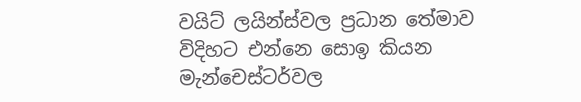වයිට් ලයින්ස්වල ප්‍රධාන තේමාව විදිහට එන්නෙ සොඉ කියන මැන්චෙස්ටර්වල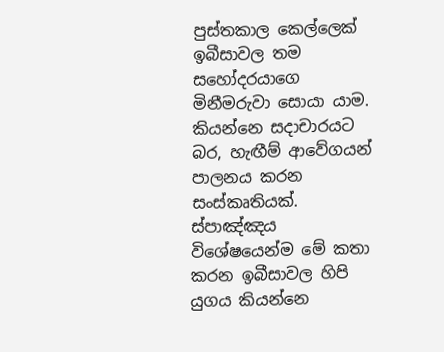පුස්තකාල කෙල්ලෙක් ඉබීසාවල තම සහෝදරයාගෙ මිනීමරුවා සොයා යාම. කියන්නෙ සදාචාරයට බර, හැඟීම් ආවේගයන් පාලනය කරන සංස්කෘතියක්. ස්පාඤ්ඤය විශේෂයෙන්ම මේ කතා කරන ඉබීසාවල හිපි යුගය කියන්නෙ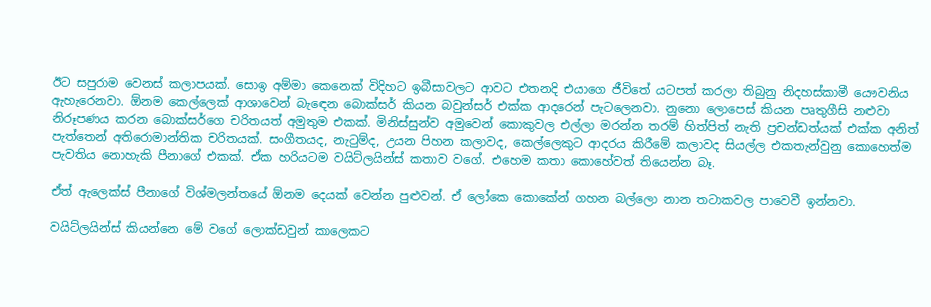ඊට සපුරාම වෙනස් කලාපයක්. සොඉ අම්මා කෙනෙක් විදිහට ඉබීසාවලට ආවට එතනදි එයාගෙ ජීවිතේ යටපත් කරලා තිබුනු නිදහස්කාමී යෞවනිය ඇහැරෙනවා. ඕනම කෙල්ලෙක් ආශාවෙන් බැඳෙන බොක්සර් කියන බවුන්සර් එක්ක ආදරෙන් පැටලෙනවා. නුනො ලොපෙස් කියන පෘතුගීසි නළුවා නිරූපණය කරන බොක්සර්ගෙ චරිතයත් අමුතුම එකක්. මිනිස්සුන්ව අමුවෙන් කොකුවල එල්ලා මරන්න තරම් හිත්පිත් නැති ප්‍රචන්ඩත්යක් එක්ක අනිත් පැත්තෙන් අතිරොමාන්තික චරිතයක්. සංගීතයද, නැටුම්ද, උයන පිහන කලාවද, කෙල්ලෙකුට ආදරය කිරීමේ කලාවද සියල්ල එකතැන්වුනු කොහෙත්ම පැවතිය නොහැකි පීනාගේ එකක්. ඒක හරියටම වයිට්ලයින්ස් කතාව වගේ. එහෙම කතා කොහේවත් තියෙන්න බෑ.

ඒත් ඇලෙක්ස් පීනාගේ විශ්මලන්තයේ ඕනම දෙයක් වෙන්න පුළුවන්. ඒ ලෝකෙ කොකේන් ගහන බල්ලො නාන තටාකවල පාවෙවී ඉන්නවා.

වයිට්ලයින්ස් කියන්නෙ මේ වගේ ලොක්ඩවුන් කාලෙකට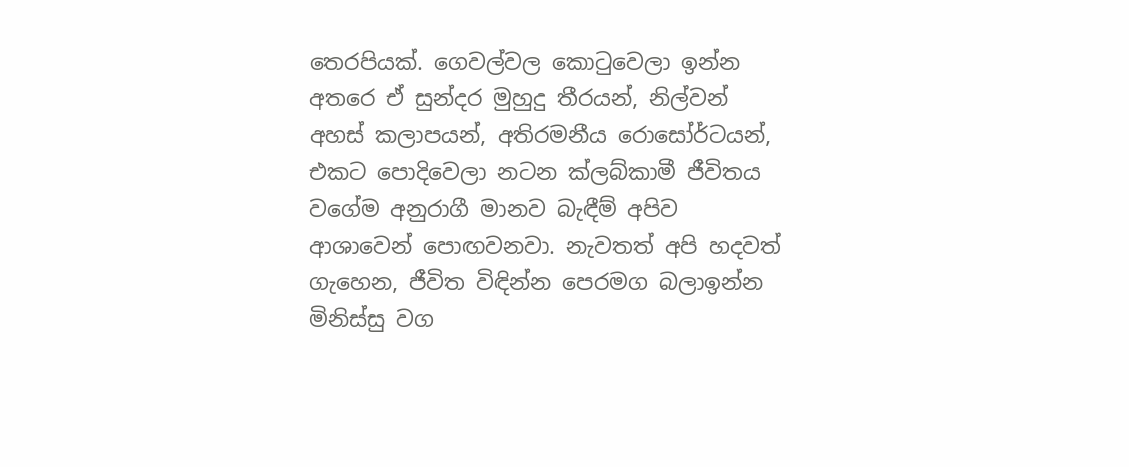තෙරපියක්. ගෙවල්වල කොටුවෙලා ඉන්න අතරෙ ඒ සුන්දර මුහුදු තීරයන්, නිල්වන් අහස් කලාපයන්, අතිරමනීය රොසෝර්ටයන්, එකට පොදිවෙලා නටන ක්ලබ්කාමී ජීවිතය වගේම අනුරාගී මානව බැඳීම් අපිව ආශාවෙන් පොඟවනවා. නැවතත් අපි හදවත් ගැහෙන, ජීවිත විඳින්න පෙරමග බලාඉන්න මිනිස්සු වග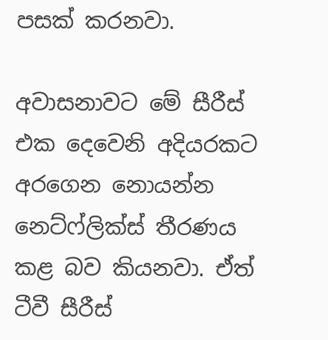පසක් කරනවා.

අවාසනාවට මේ සීරීස් එක දෙවෙනි අදියරකට අරගෙන නොයන්න නෙට්ෆ්ලික්ස් තීරණය කළ බව කියනවා. ඒත් ටීවී සීරීස්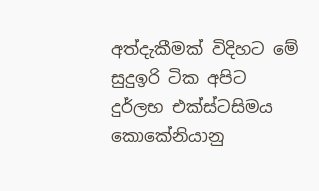අත්දැකීමක් විදිහට මේ සුදුඉරි ටික අපිට දුර්ලභ එක්ස්ටසිමය කොකේනියානු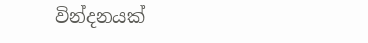වින්දනයක්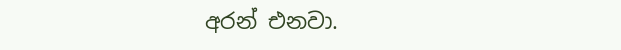අරන් එනවා.